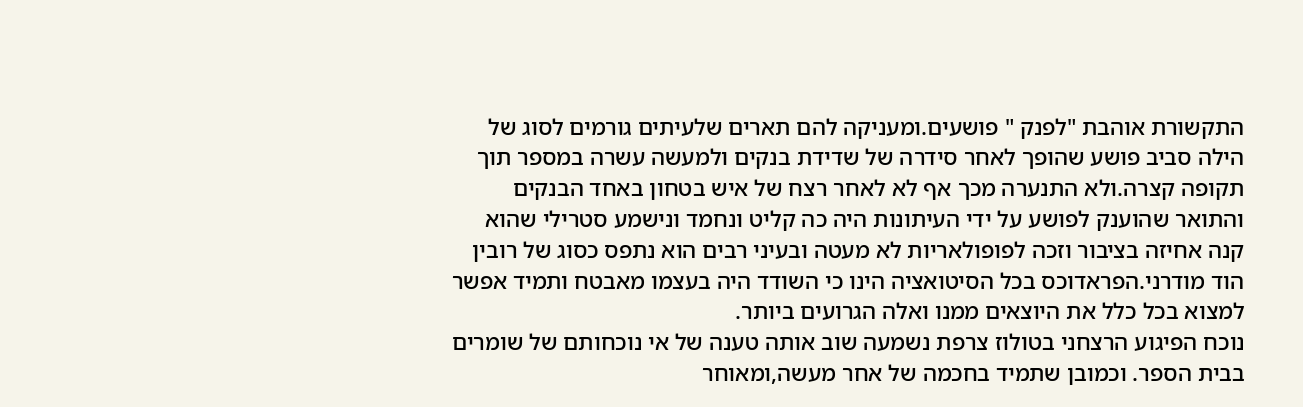התקשורת אוהבת "לפנק " פושעים.ומעניקה להם תארים שלעיתים גורמים לסוג של הילה סביב פושע שהופך לאחר סידרה של שדידת בנקים ולמעשה עשרה במספר תוך תקופה קצרה.ולא התנערה מכך אף לא לאחר רצח של איש בטחון באחד הבנקים והתואר שהוענק לפושע על ידי העיתונות היה כה קליט ונחמד ונישמע סטרילי שהוא קנה אחיזה בציבור וזכה לפופולאריות לא מעטה ובעיני רבים הוא נתפס כסוג של רובין הוד מודרני.הפראדוכס בכל הסיטואציה הינו כי השודד היה בעצמו מאבטח ותמיד אפשר למצוא בכל כלל את היוצאים ממנו ואלה הגרועים ביותר.
נוכח הפיגוע הרצחני בטולוז צרפת נשמעה שוב אותה טענה של אי נוכחותם של שומרים בבית הספר. וכמובן שתמיד בחכמה של אחר מעשה,ומאוחר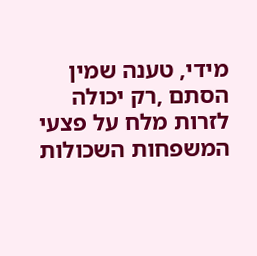מידי, טענה שמין הסתם ,רק יכולה לזרות מלח על פצעי המשפחות השכולות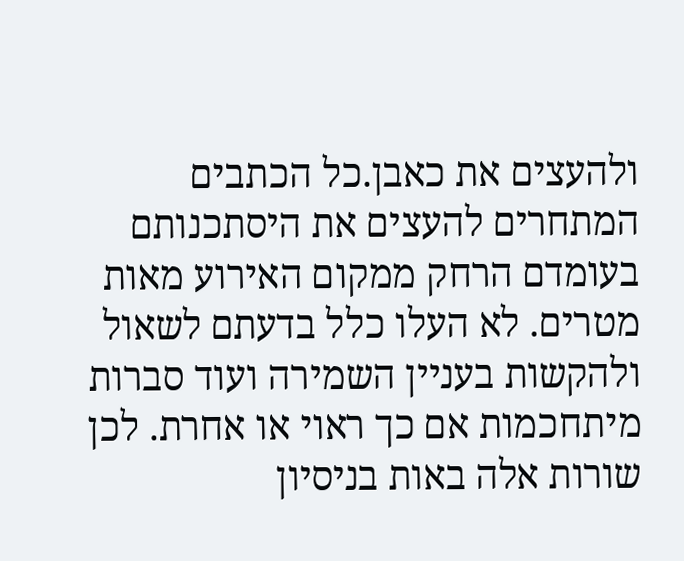ולהעצים את כאבן.כל הכתבים המתחרים להעצים את היסתכנותם בעומדם הרחק ממקום האירוע מאות מטרים. לא העלו כלל בדעתם לשאול ולהקשות בעניין השמירה ועוד סברות מיתחכמות אם כך ראוי או אחרת. לכן שורות אלה באות בניסיון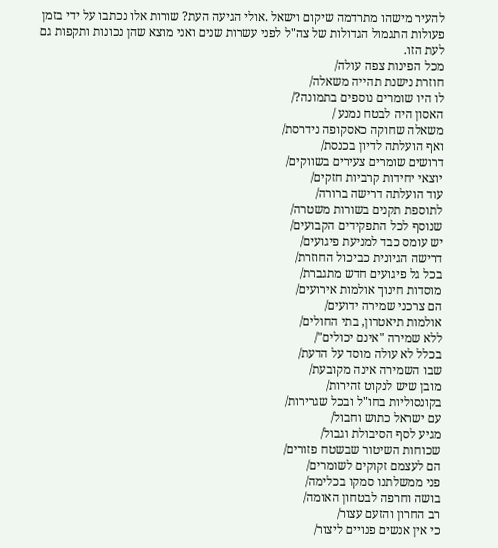להעיר מישהו מתרדמה שיקום וישאל .אולי הגיעה העת? שורות אלו נכתבו על ידי בזמן פעולות התגמול הגדולות של צה"ל לפני עשרות שנים ואני מוצא שהן נכונות ותקפות גם לעת הזו.
מכל הפינות צפה עולה/
חוזרת נישנת תהייה משאלה/
לו היו שומרים נוספים בתמונה?/
האסון היה לבטח נמנע /
משאלה שחוקה כאסקופה נידרסת/
ואף הועלתה לדיון בכנסת/
דרושים שומרים צעירים בשווקים/
יוצאי יחידות קרביות חזקים/
עוד הועלתה דרישה ברורה/
לתוספת תקנים בשורות משטרה/
שנוסף לכל התפקידים הקבועים/
יש עומס כבד למניעת פיגועים/
דרישה הגיונית כביכול החוזרת/
בכל גל פיגועים חדש מתגברת/
מוסדות חינוך אולמות אירועים/
הם צרכני שמירה ידועים/
אולמות תיאטרון, בתי החולים/
ללא שמירה "אינם יכולים"/
בכלל לא עולה מוסד על הדעת/
שבו השמירה אינה מקובעת/
מובן שיש לנקוט זהירות/
בקונסוליות בחו"ל ובכל שגרירות/
עם ישראל כתוש וחבול/
מגיע לסף הסיבולת וגבול/
שכוחות השיטור שבשטח פזורים/
הם לעצמם זקוקים לשומרים/
פני ממשלתנו סמקו בכלימה/
בושה וחרפה לבטחון האומה/
רב החרון והזעם עצור/
כי אין אנשים פנויים ליצור/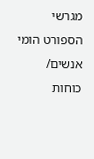מגרשי הספורט הומי אנשים/
כוחות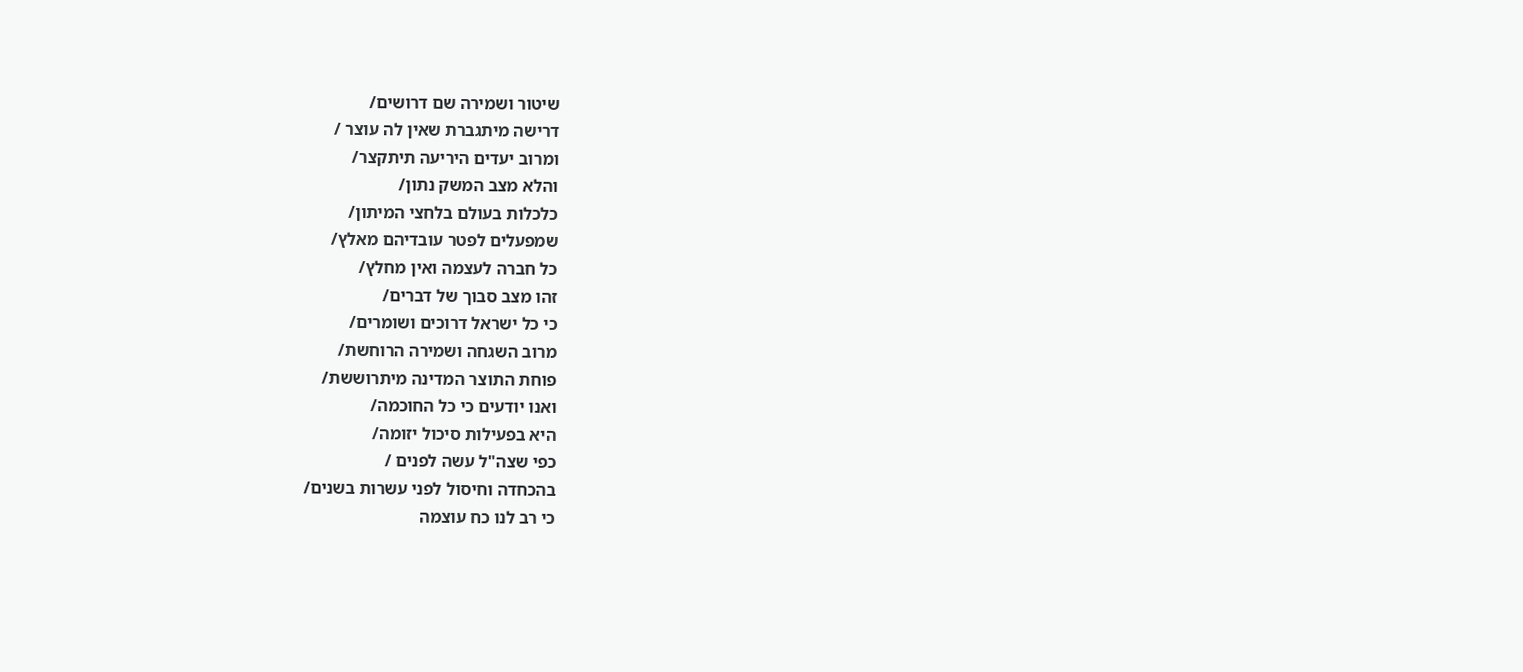שיטור ושמירה שם דרושים/
דרישה מיתגברת שאין לה עוצר /
ומרוב יעדים היריעה תיתקצר/
והלא מצב המשק נתון/
כלכלות בעולם בלחצי המיתון/
שמפעלים לפטר עובדיהם מאלץ/
כל חברה לעצמה ואין מחלץ/
זהו מצב סבוך של דברים/
כי כל ישראל דרוכים ושומרים/
מרוב השגחה ושמירה הרוחשת/
פוחת התוצר המדינה מיתרוששת/
ואנו יודעים כי כל החוכמה/
היא בפעילות סיכול יזומה/
כפי שצה"ל עשה לפנים /
בהכחדה וחיסול לפני עשרות בשנים/
כי רב לנו כח עוצמה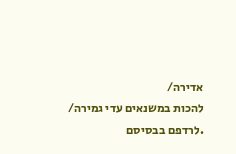אדירה/
להכות במשנאים עדי גמירה/
.לרדפם בבסיסם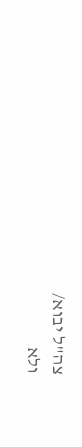צה"ל יבוא/
ולא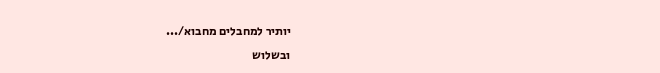יותיר למחבלים מחבוא/...
ובשלוש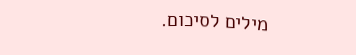מילים לסיכום.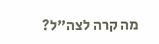מה קרה לצה"ל?